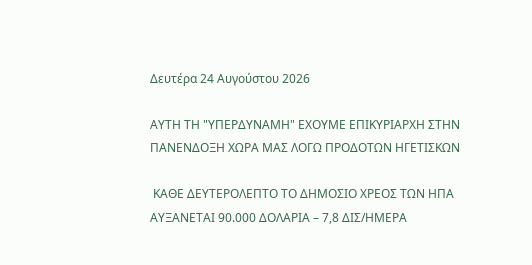Δευτέρα 24 Αυγούστου 2026

ΑΥΤΗ ΤΗ "ΥΠΕΡΔΥΝΑΜΗ" ΕΧΟΥΜΕ ΕΠΙΚΥΡΙΑΡΧΗ ΣΤΗΝ ΠΑΝΕΝΔΟΞΗ ΧΩΡΑ ΜΑΣ ΛΟΓΩ ΠΡΟΔΟΤΩΝ ΗΓΕΤΙΣΚΩΝ

 ΚΑΘΕ ΔΕΥΤΕΡΟΛΕΠΤΟ ΤΟ ΔΗΜΟΣΙΟ ΧΡΕΟΣ ΤΩΝ ΗΠΑ ΑΥΞΑΝΕΤΑΙ 90.000 ΔΟΛΑΡΙΑ – 7,8 ΔΙΣ/ΗΜΕΡΑ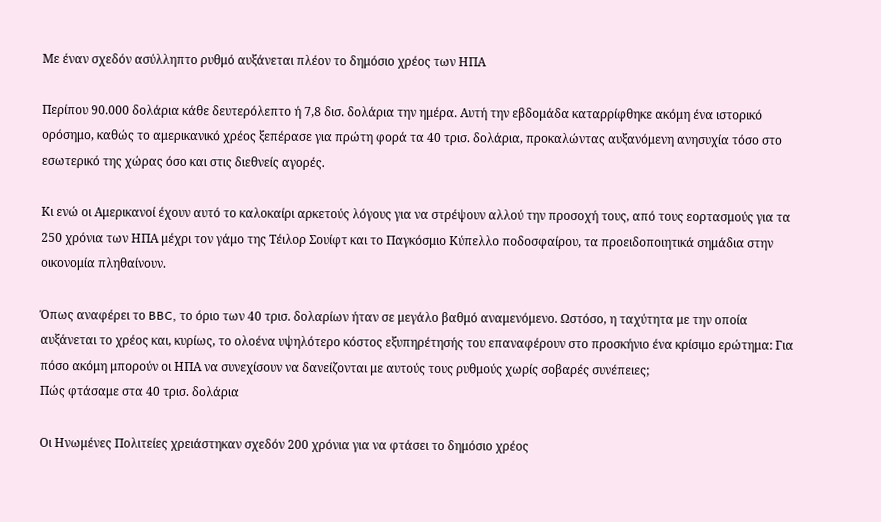Με έναν σχεδόν ασύλληπτο ρυθμό αυξάνεται πλέον το δημόσιο χρέος των ΗΠΑ

Περίπου 90.000 δολάρια κάθε δευτερόλεπτο ή 7,8 δισ. δολάρια την ημέρα. Αυτή την εβδομάδα καταρρίφθηκε ακόμη ένα ιστορικό ορόσημο, καθώς το αμερικανικό χρέος ξεπέρασε για πρώτη φορά τα 40 τρισ. δολάρια, προκαλώντας αυξανόμενη ανησυχία τόσο στο εσωτερικό της χώρας όσο και στις διεθνείς αγορές.

Κι ενώ οι Αμερικανοί έχουν αυτό το καλοκαίρι αρκετούς λόγους για να στρέψουν αλλού την προσοχή τους, από τους εορτασμούς για τα 250 χρόνια των ΗΠΑ μέχρι τον γάμο της Τέιλορ Σουίφτ και το Παγκόσμιο Κύπελλο ποδοσφαίρου, τα προειδοποιητικά σημάδια στην οικονομία πληθαίνουν.

Όπως αναφέρει το BBC, το όριο των 40 τρισ. δολαρίων ήταν σε μεγάλο βαθμό αναμενόμενο. Ωστόσο, η ταχύτητα με την οποία αυξάνεται το χρέος και, κυρίως, το ολοένα υψηλότερο κόστος εξυπηρέτησής του επαναφέρουν στο προσκήνιο ένα κρίσιμο ερώτημα: Για πόσο ακόμη μπορούν οι ΗΠΑ να συνεχίσουν να δανείζονται με αυτούς τους ρυθμούς χωρίς σοβαρές συνέπειες;
Πώς φτάσαμε στα 40 τρισ. δολάρια

Οι Ηνωμένες Πολιτείες χρειάστηκαν σχεδόν 200 χρόνια για να φτάσει το δημόσιο χρέος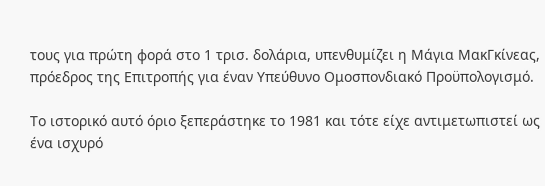τους για πρώτη φορά στο 1 τρισ. δολάρια, υπενθυμίζει η Μάγια ΜακΓκίνεας, πρόεδρος της Επιτροπής για έναν Υπεύθυνο Ομοσπονδιακό Προϋπολογισμό.

Το ιστορικό αυτό όριο ξεπεράστηκε το 1981 και τότε είχε αντιμετωπιστεί ως ένα ισχυρό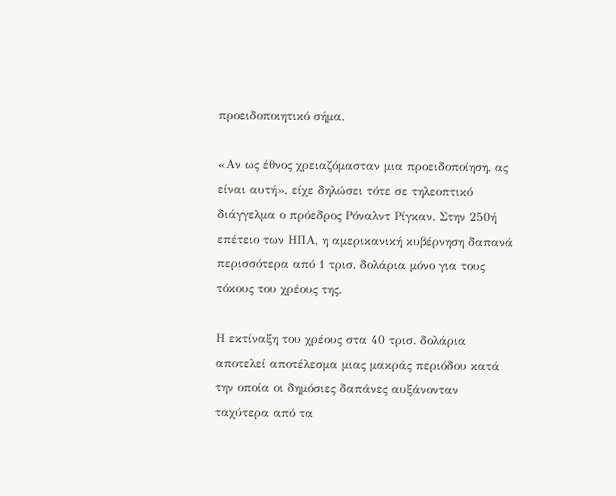προειδοποιητικό σήμα.

«Αν ως έθνος χρειαζόμασταν μια προειδοποίηση, ας είναι αυτή», είχε δηλώσει τότε σε τηλεοπτικό διάγγελμα ο πρόεδρος Ρόναλντ Ρίγκαν. Στην 250ή επέτειο των ΗΠΑ, η αμερικανική κυβέρνηση δαπανά περισσότερα από 1 τρισ. δολάρια μόνο για τους τόκους του χρέους της.

Η εκτίναξη του χρέους στα 40 τρισ. δολάρια αποτελεί αποτέλεσμα μιας μακράς περιόδου κατά την οποία οι δημόσιες δαπάνες αυξάνονταν ταχύτερα από τα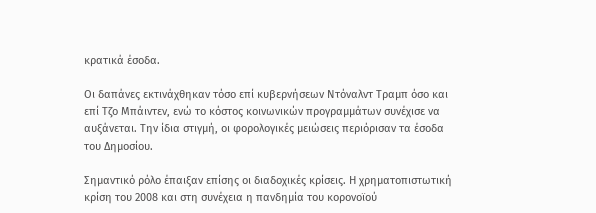κρατικά έσοδα.

Οι δαπάνες εκτινάχθηκαν τόσο επί κυβερνήσεων Ντόναλντ Τραμπ όσο και επί Τζο Μπάιντεν, ενώ το κόστος κοινωνικών προγραμμάτων συνέχισε να αυξάνεται. Την ίδια στιγμή, οι φορολογικές μειώσεις περιόρισαν τα έσοδα του Δημοσίου.

Σημαντικό ρόλο έπαιξαν επίσης οι διαδοχικές κρίσεις. Η χρηματοπιστωτική κρίση του 2008 και στη συνέχεια η πανδημία του κορονοϊού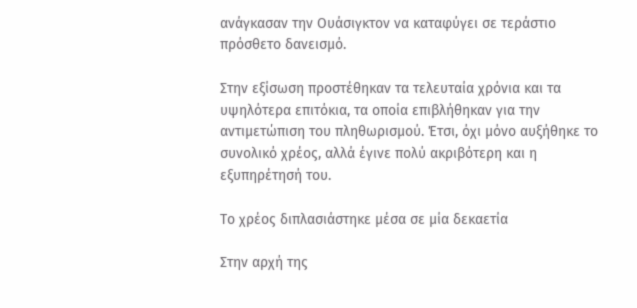ανάγκασαν την Ουάσιγκτον να καταφύγει σε τεράστιο πρόσθετο δανεισμό.

Στην εξίσωση προστέθηκαν τα τελευταία χρόνια και τα υψηλότερα επιτόκια, τα οποία επιβλήθηκαν για την αντιμετώπιση του πληθωρισμού. Έτσι, όχι μόνο αυξήθηκε το συνολικό χρέος, αλλά έγινε πολύ ακριβότερη και η εξυπηρέτησή του.

Το χρέος διπλασιάστηκε μέσα σε μία δεκαετία

Στην αρχή της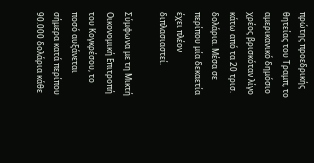πρώτης προεδρικής θητείας του Τραμπ, το αμερικανικό δημόσιο χρέος βρισκόταν λίγο κάτω από τα 20 τρισ. δολάρια. Μέσα σε περίπου μία δεκαετία έχει πλέον διπλασιαστεί.

Σύμφωνα με τη Μικτή Οικονομική Επιτροπή του Κογκρέσου, το ποσό αυξάνεται σήμερα κατά περίπου 90.000 δολάρια κάθε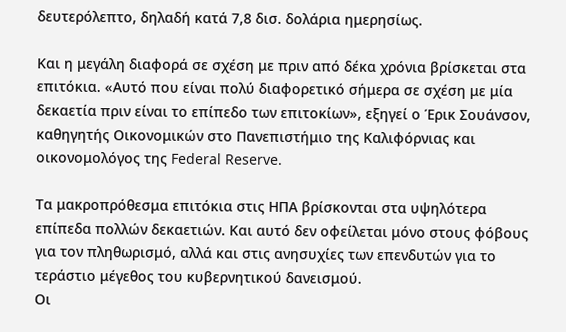δευτερόλεπτο, δηλαδή κατά 7,8 δισ. δολάρια ημερησίως.

Και η μεγάλη διαφορά σε σχέση με πριν από δέκα χρόνια βρίσκεται στα επιτόκια. «Αυτό που είναι πολύ διαφορετικό σήμερα σε σχέση με μία δεκαετία πριν είναι το επίπεδο των επιτοκίων», εξηγεί ο Έρικ Σουάνσον, καθηγητής Οικονομικών στο Πανεπιστήμιο της Καλιφόρνιας και οικονομολόγος της Federal Reserve.

Τα μακροπρόθεσμα επιτόκια στις ΗΠΑ βρίσκονται στα υψηλότερα επίπεδα πολλών δεκαετιών. Και αυτό δεν οφείλεται μόνο στους φόβους για τον πληθωρισμό, αλλά και στις ανησυχίες των επενδυτών για το τεράστιο μέγεθος του κυβερνητικού δανεισμού.
Οι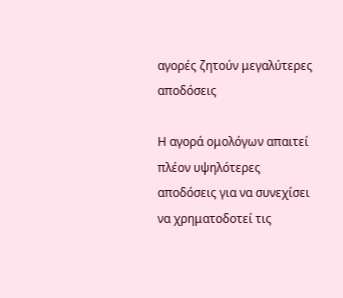αγορές ζητούν μεγαλύτερες αποδόσεις

Η αγορά ομολόγων απαιτεί πλέον υψηλότερες αποδόσεις για να συνεχίσει να χρηματοδοτεί τις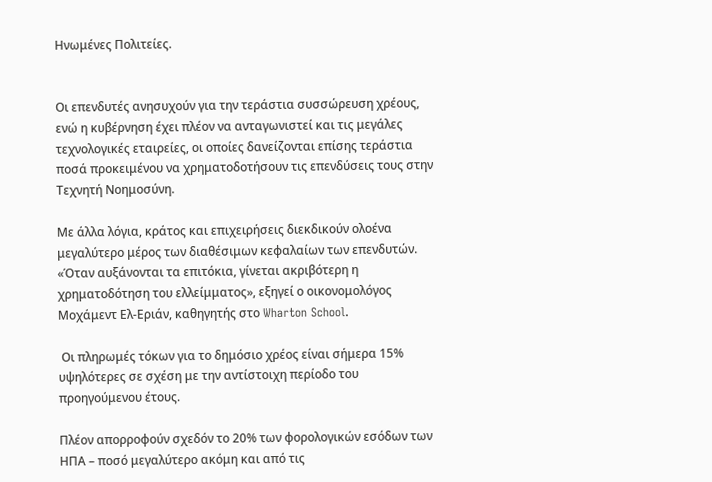Ηνωμένες Πολιτείες.


Οι επενδυτές ανησυχούν για την τεράστια συσσώρευση χρέους, ενώ η κυβέρνηση έχει πλέον να ανταγωνιστεί και τις μεγάλες τεχνολογικές εταιρείες, οι οποίες δανείζονται επίσης τεράστια ποσά προκειμένου να χρηματοδοτήσουν τις επενδύσεις τους στην Τεχνητή Νοημοσύνη.

Με άλλα λόγια, κράτος και επιχειρήσεις διεκδικούν ολοένα μεγαλύτερο μέρος των διαθέσιμων κεφαλαίων των επενδυτών. «Όταν αυξάνονται τα επιτόκια, γίνεται ακριβότερη η χρηματοδότηση του ελλείμματος», εξηγεί ο οικονομολόγος Μοχάμεντ Ελ-Εριάν, καθηγητής στο Wharton School.

 Οι πληρωμές τόκων για το δημόσιο χρέος είναι σήμερα 15% υψηλότερες σε σχέση με την αντίστοιχη περίοδο του προηγούμενου έτους.

Πλέον απορροφούν σχεδόν το 20% των φορολογικών εσόδων των ΗΠΑ – ποσό μεγαλύτερο ακόμη και από τις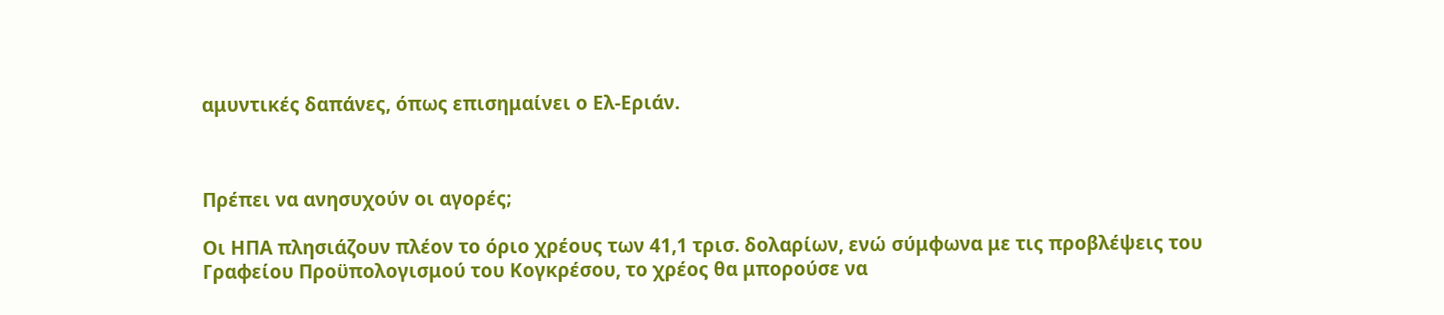αμυντικές δαπάνες, όπως επισημαίνει ο Ελ-Εριάν.



Πρέπει να ανησυχούν οι αγορές;

Οι ΗΠΑ πλησιάζουν πλέον το όριο χρέους των 41,1 τρισ. δολαρίων, ενώ σύμφωνα με τις προβλέψεις του Γραφείου Προϋπολογισμού του Κογκρέσου, το χρέος θα μπορούσε να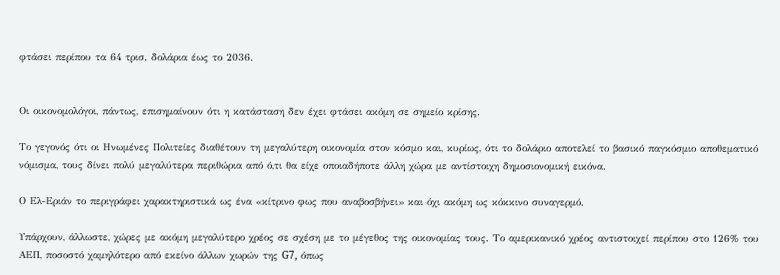φτάσει περίπου τα 64 τρισ. δολάρια έως το 2036.


Οι οικονομολόγοι, πάντως, επισημαίνουν ότι η κατάσταση δεν έχει φτάσει ακόμη σε σημείο κρίσης.

Το γεγονός ότι οι Ηνωμένες Πολιτείες διαθέτουν τη μεγαλύτερη οικονομία στον κόσμο και, κυρίως, ότι το δολάριο αποτελεί το βασικό παγκόσμιο αποθεματικό νόμισμα, τους δίνει πολύ μεγαλύτερα περιθώρια από ό,τι θα είχε οποιαδήποτε άλλη χώρα με αντίστοιχη δημοσιονομική εικόνα.

Ο Ελ-Εριάν το περιγράφει χαρακτηριστικά ως ένα «κίτρινο φως που αναβοσβήνει» και όχι ακόμη ως κόκκινο συναγερμό.

Υπάρχουν, άλλωστε, χώρες με ακόμη μεγαλύτερο χρέος σε σχέση με το μέγεθος της οικονομίας τους. Το αμερικανικό χρέος αντιστοιχεί περίπου στο 126% του ΑΕΠ, ποσοστό χαμηλότερο από εκείνο άλλων χωρών της G7, όπως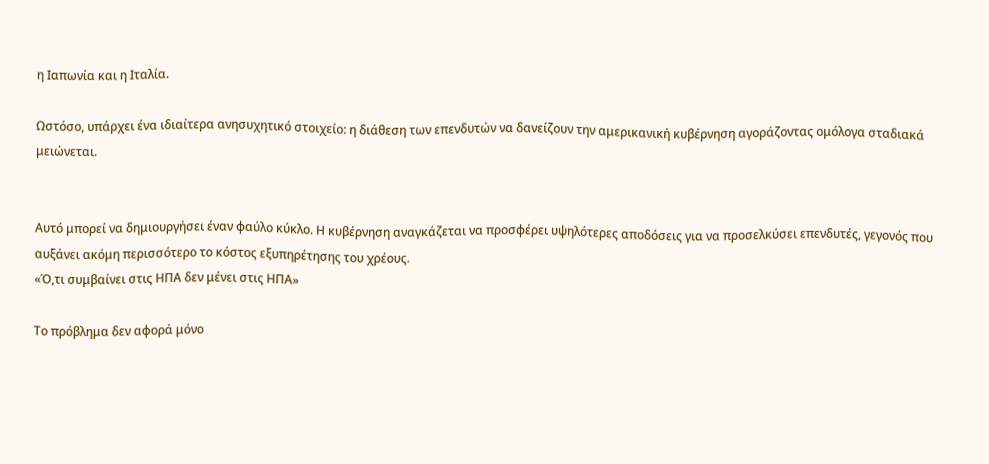η Ιαπωνία και η Ιταλία.

Ωστόσο, υπάρχει ένα ιδιαίτερα ανησυχητικό στοιχείο: η διάθεση των επενδυτών να δανείζουν την αμερικανική κυβέρνηση αγοράζοντας ομόλογα σταδιακά μειώνεται.


Αυτό μπορεί να δημιουργήσει έναν φαύλο κύκλο. Η κυβέρνηση αναγκάζεται να προσφέρει υψηλότερες αποδόσεις για να προσελκύσει επενδυτές, γεγονός που αυξάνει ακόμη περισσότερο το κόστος εξυπηρέτησης του χρέους.
«Ό,τι συμβαίνει στις ΗΠΑ δεν μένει στις ΗΠΑ»

Το πρόβλημα δεν αφορά μόνο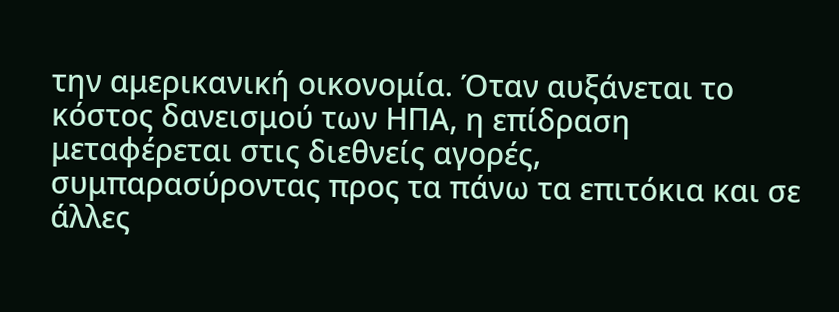την αμερικανική οικονομία. Όταν αυξάνεται το κόστος δανεισμού των ΗΠΑ, η επίδραση μεταφέρεται στις διεθνείς αγορές, συμπαρασύροντας προς τα πάνω τα επιτόκια και σε άλλες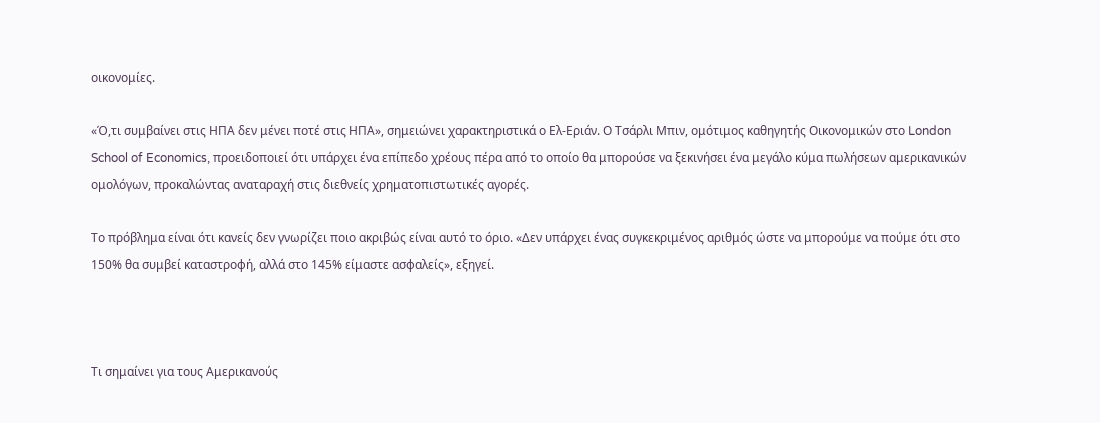οικονομίες.

«Ό,τι συμβαίνει στις ΗΠΑ δεν μένει ποτέ στις ΗΠΑ», σημειώνει χαρακτηριστικά ο Ελ-Εριάν. Ο Τσάρλι Μπιν, ομότιμος καθηγητής Οικονομικών στο London School of Economics, προειδοποιεί ότι υπάρχει ένα επίπεδο χρέους πέρα από το οποίο θα μπορούσε να ξεκινήσει ένα μεγάλο κύμα πωλήσεων αμερικανικών ομολόγων, προκαλώντας αναταραχή στις διεθνείς χρηματοπιστωτικές αγορές.

Το πρόβλημα είναι ότι κανείς δεν γνωρίζει ποιο ακριβώς είναι αυτό το όριο. «Δεν υπάρχει ένας συγκεκριμένος αριθμός ώστε να μπορούμε να πούμε ότι στο 150% θα συμβεί καταστροφή, αλλά στο 145% είμαστε ασφαλείς», εξηγεί.



Τι σημαίνει για τους Αμερικανούς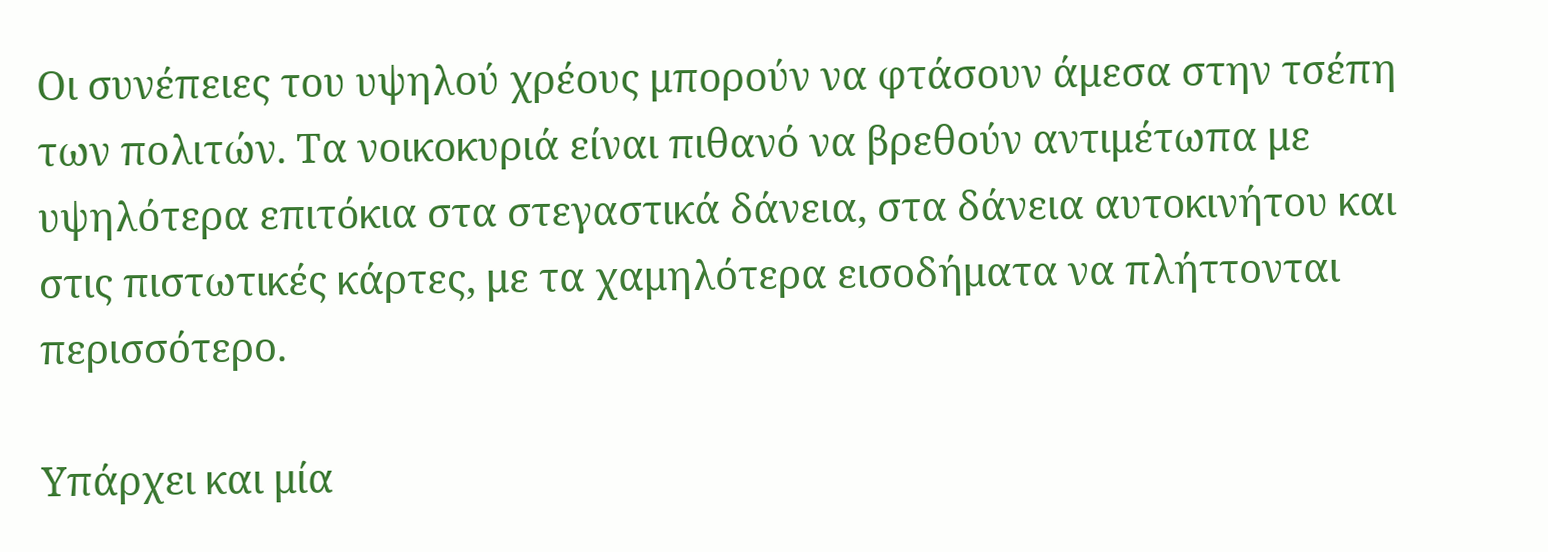Οι συνέπειες του υψηλού χρέους μπορούν να φτάσουν άμεσα στην τσέπη των πολιτών. Τα νοικοκυριά είναι πιθανό να βρεθούν αντιμέτωπα με υψηλότερα επιτόκια στα στεγαστικά δάνεια, στα δάνεια αυτοκινήτου και στις πιστωτικές κάρτες, με τα χαμηλότερα εισοδήματα να πλήττονται περισσότερο.

Υπάρχει και μία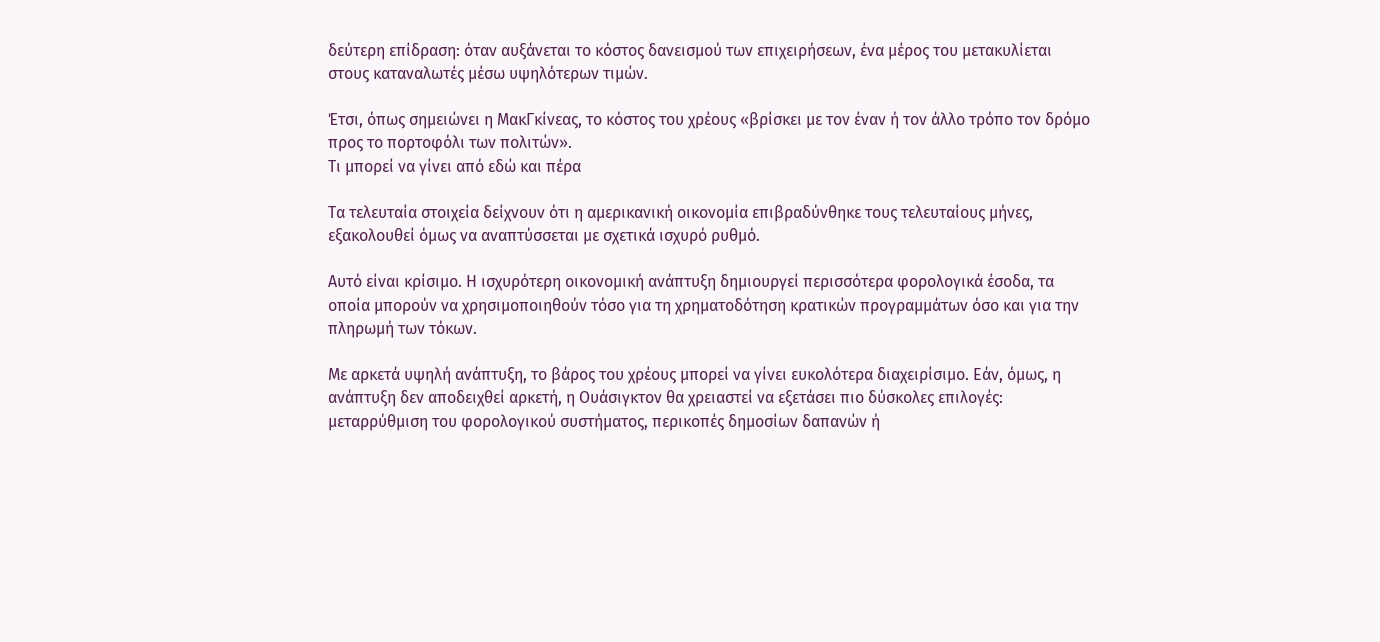δεύτερη επίδραση: όταν αυξάνεται το κόστος δανεισμού των επιχειρήσεων, ένα μέρος του μετακυλίεται στους καταναλωτές μέσω υψηλότερων τιμών.

Έτσι, όπως σημειώνει η ΜακΓκίνεας, το κόστος του χρέους «βρίσκει με τον έναν ή τον άλλο τρόπο τον δρόμο προς το πορτοφόλι των πολιτών».
Τι μπορεί να γίνει από εδώ και πέρα

Τα τελευταία στοιχεία δείχνουν ότι η αμερικανική οικονομία επιβραδύνθηκε τους τελευταίους μήνες, εξακολουθεί όμως να αναπτύσσεται με σχετικά ισχυρό ρυθμό.

Αυτό είναι κρίσιμο. Η ισχυρότερη οικονομική ανάπτυξη δημιουργεί περισσότερα φορολογικά έσοδα, τα οποία μπορούν να χρησιμοποιηθούν τόσο για τη χρηματοδότηση κρατικών προγραμμάτων όσο και για την πληρωμή των τόκων.

Με αρκετά υψηλή ανάπτυξη, το βάρος του χρέους μπορεί να γίνει ευκολότερα διαχειρίσιμο. Εάν, όμως, η ανάπτυξη δεν αποδειχθεί αρκετή, η Ουάσιγκτον θα χρειαστεί να εξετάσει πιο δύσκολες επιλογές: μεταρρύθμιση του φορολογικού συστήματος, περικοπές δημοσίων δαπανών ή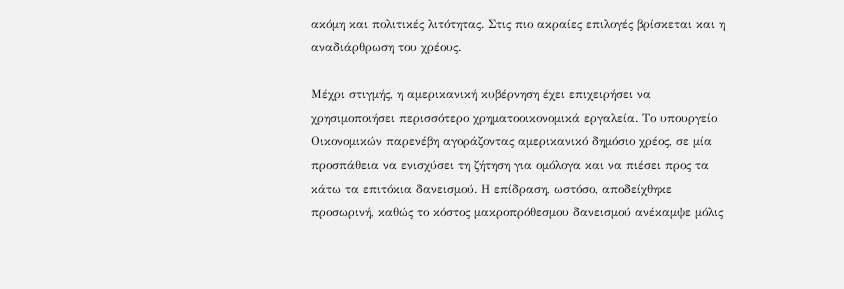ακόμη και πολιτικές λιτότητας. Στις πιο ακραίες επιλογές βρίσκεται και η αναδιάρθρωση του χρέους.

Μέχρι στιγμής, η αμερικανική κυβέρνηση έχει επιχειρήσει να χρησιμοποιήσει περισσότερο χρηματοοικονομικά εργαλεία. Το υπουργείο Οικονομικών παρενέβη αγοράζοντας αμερικανικό δημόσιο χρέος, σε μία προσπάθεια να ενισχύσει τη ζήτηση για ομόλογα και να πιέσει προς τα κάτω τα επιτόκια δανεισμού. Η επίδραση, ωστόσο, αποδείχθηκε προσωρινή, καθώς το κόστος μακροπρόθεσμου δανεισμού ανέκαμψε μόλις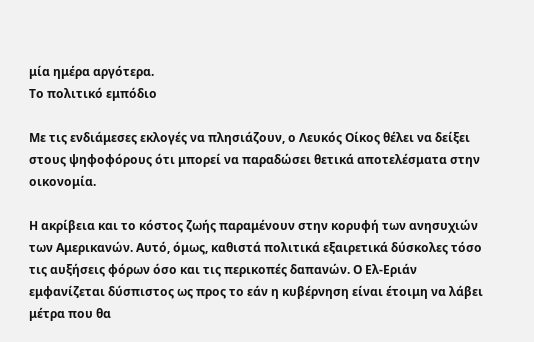μία ημέρα αργότερα.
Το πολιτικό εμπόδιο

Με τις ενδιάμεσες εκλογές να πλησιάζουν, ο Λευκός Οίκος θέλει να δείξει στους ψηφοφόρους ότι μπορεί να παραδώσει θετικά αποτελέσματα στην οικονομία.

Η ακρίβεια και το κόστος ζωής παραμένουν στην κορυφή των ανησυχιών των Αμερικανών. Αυτό, όμως, καθιστά πολιτικά εξαιρετικά δύσκολες τόσο τις αυξήσεις φόρων όσο και τις περικοπές δαπανών. Ο Ελ-Εριάν εμφανίζεται δύσπιστος ως προς το εάν η κυβέρνηση είναι έτοιμη να λάβει μέτρα που θα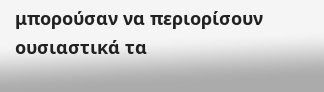μπορούσαν να περιορίσουν ουσιαστικά τα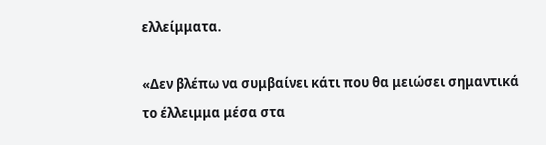ελλείμματα.

«Δεν βλέπω να συμβαίνει κάτι που θα μειώσει σημαντικά το έλλειμμα μέσα στα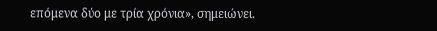επόμενα δύο με τρία χρόνια», σημειώνει.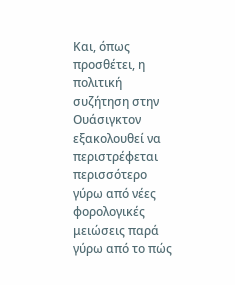Και, όπως προσθέτει, η πολιτική συζήτηση στην Ουάσιγκτον εξακολουθεί να περιστρέφεται περισσότερο γύρω από νέες φορολογικές μειώσεις παρά γύρω από το πώς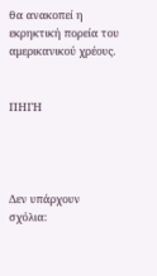θα ανακοπεί η εκρηκτική πορεία του αμερικανικού χρέους.


ΠΗΓΗ




Δεν υπάρχουν σχόλια: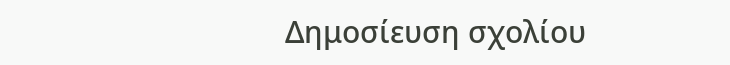Δημοσίευση σχολίου